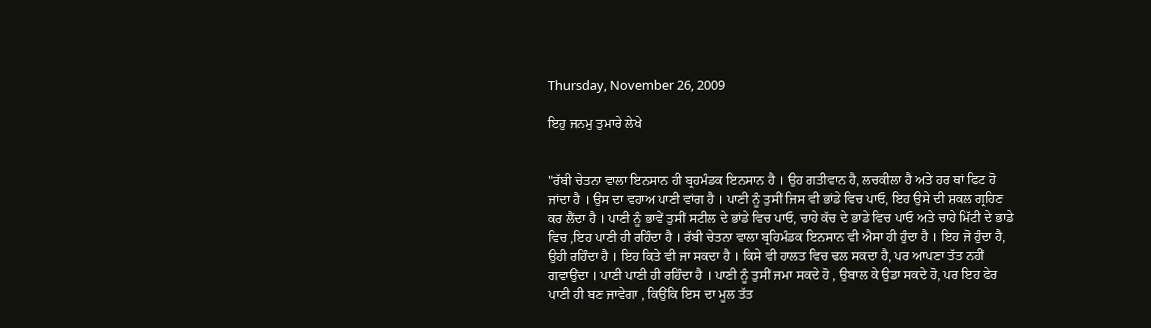Thursday, November 26, 2009

ਇਹੁ ਜਨਮੁ ਤੁਮਾਰੇ ਲੇਖੇ


"ਰੱਬੀ ਚੇਤਨਾ ਵਾਲਾ ਇਨਸਾਨ ਹੀ ਬ੍ਰਹਮੰਡਕ ਇਨਸਾਨ ਹੈ । ਉਹ ਗਤੀਵਾਨ ਹੈ, ਲਚਕੀਲਾ ਹੈ ਅਤੇ ਹਰ ਥਾਂ ਫਿਟ ਹੋ ਜਾਂਦਾ ਹੈ । ਉਸ ਦਾ ਵਹਾਅ ਪਾਣੀ ਵਾਂਗ ਹੈ । ਪਾਣੀ ਨੂੰ ਤੁਸੀਂ ਜਿਸ ਵੀ ਭਾਂਡੇ ਵਿਚ ਪਾਓ, ਇਹ ਉਸੇ ਦੀ ਸ਼ਕਲ ਗ੍ਰਹਿਣ ਕਰ ਲੈਂਦਾ ਹੈ । ਪਾਣੀ ਨੂੰ ਭਾਵੇਂ ਤੁਸੀਂ ਸਟੀਲ ਦੇ ਭਾਂਡੇ ਵਿਚ ਪਾਓ, ਚਾਹੇ ਕੱਚ ਦੇ ਭਾਡੇ ਵਿਚ ਪਾਓ ਅਤੇ ਚਾਹੇ ਮਿੱਟੀ ਦੇ ਭਾਡੇ ਵਿਚ ,ਇਹ ਪਾਣੀ ਹੀ ਰਹਿੰਦਾ ਹੈ । ਰੱਬੀ ਚੇਤਨਾ ਵਾਲਾ ਬ੍ਰਹਿਮੰਡਕ ਇਨਸਾਨ ਵੀ ਐਸਾ ਹੀ ਹੁੰਦਾ ਹੈ । ਇਹ ਜੋ ਹੁੰਦਾ ਹੈ, ਉਹੀ ਰਹਿੰਦਾ ਹੈ । ਇਹ ਕਿਤੇ ਵੀ ਜਾ ਸਕਦਾ ਹੈ । ਕਿਸੇ ਵੀ ਹਾਲਤ ਵਿਚ ਢਲ ਸਕਦਾ ਹੈ, ਪਰ ਆਪਣਾ ਤੱਤ ਨਹੀਂ ਗਵਾਉਂਦਾ । ਪਾਣੀ ਪਾਣੀ ਹੀ ਰਹਿੰਦਾ ਹੈ । ਪਾਣੀ ਨੂੰ ਤੁਸੀਂ ਜਮਾ ਸਕਦੇ ਹੋ , ਉਬਾਲ ਕੇ ਉਡਾ ਸਕਦੇ ਹੋ, ਪਰ ਇਹ ਫੇਰ ਪਾਣੀ ਹੀ ਬਣ ਜਾਵੇਗਾ , ਕਿਉਂਕਿ ਇਸ ਦਾ ਮੂਲ ਤੱਤ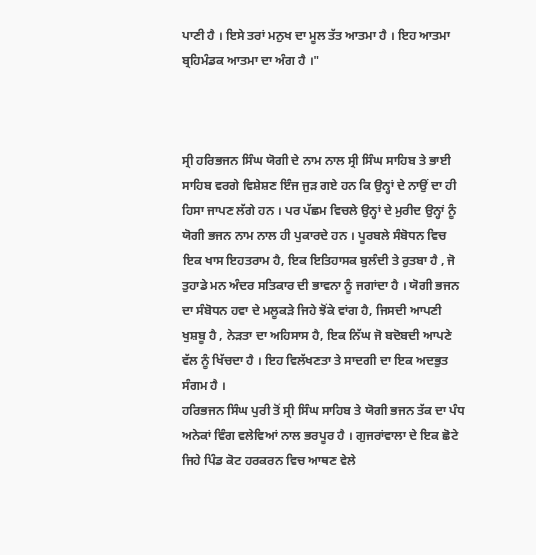ਪਾਣੀ ਹੈ । ਇਸੇ ਤਰਾਂ ਮਨੁਖ ਦਾ ਮੂਲ ਤੱਤ ਆਤਮਾ ਹੈ । ਇਹ ਆਤਮਾ ਬ੍ਰਹਿਮੰਡਕ ਆਤਮਾ ਦਾ ਅੰਗ ਹੈ ।"



ਸ੍ਰੀ ਹਰਿਭਜਨ ਸਿੰਘ ਯੋਗੀ ਦੇ ਨਾਮ ਨਾਲ ਸ੍ਰੀ ਸਿੰਘ ਸਾਹਿਬ ਤੇ ਭਾਈ ਸਾਹਿਬ ਵਰਗੇ ਵਿਸ਼ੇਸ਼ਣ ਇੰਜ ਜੁੜ ਗਏ ਹਨ ਕਿ ਉਨ੍ਹਾਂ ਦੇ ਨਾਉਂ ਦਾ ਹੀ ਹਿਸਾ ਜਾਪਣ ਲੱਗੇ ਹਨ । ਪਰ ਪੱਛਮ ਵਿਚਲੇ ਉਨ੍ਹਾਂ ਦੇ ਮੁਰੀਦ ਉਨ੍ਹਾਂ ਨੂੰ ਯੋਗੀ ਭਜਨ ਨਾਮ ਨਾਲ ਹੀ ਪੁਕਾਰਦੇ ਹਨ । ਪੂਰਬਲੇ ਸੰਬੋਧਨ ਵਿਚ ਇਕ ਖਾਸ ਇਹਤਰਾਮ ਹੈ, ਇਕ ਇਤਿਹਾਸਕ ਬੁਲੰਦੀ ਤੇ ਰੁਤਬਾ ਹੈ , ਜੋ ਤੁਹਾਡੇ ਮਨ ਅੰਦਰ ਸਤਿਕਾਰ ਦੀ ਭਾਵਨਾ ਨੂੰ ਜਗਾਂਦਾ ਹੈ । ਯੋਗੀ ਭਜਨ ਦਾ ਸੰਬੋਧਨ ਹਵਾ ਦੇ ਮਲੂਕੜੇ ਜਿਹੇ ਝੋਂਕੇ ਵਾਂਗ ਹੈ, ਜਿਸਦੀ ਆਪਣੀ ਖੁਸ਼ਬੂ ਹੈ , ਨੇੜਤਾ ਦਾ ਅਹਿਸਾਸ ਹੈ, ਇਕ ਨਿੱਘ ਜੋ ਬਦੋਬਦੀ ਆਪਣੇ ਵੱਲ ਨੂੰ ਖਿੱਚਦਾ ਹੈ । ਇਹ ਵਿਲੱਖਣਤਾ ਤੇ ਸਾਦਗੀ ਦਾ ਇਕ ਅਦਭੁਤ ਸੰਗਮ ਹੈ ।
ਹਰਿਭਜਨ ਸਿੰਘ ਪੁਰੀ ਤੋਂ ਸ੍ਰੀ ਸਿੰਘ ਸਾਹਿਬ ਤੇ ਯੋਗੀ ਭਜਨ ਤੱਕ ਦਾ ਪੰਧ ਅਨੇਕਾਂ ਵਿੰਗ ਵਲੇਵਿਆਂ ਨਾਲ ਭਰਪੂਰ ਹੈ । ਗੁਜਰਾਂਵਾਲਾ ਦੇ ਇਕ ਛੋਟੇ ਜਿਹੇ ਪਿੰਡ ਕੋਟ ਹਰਕਰਨ ਵਿਚ ਆਥਣ ਵੇਲੇ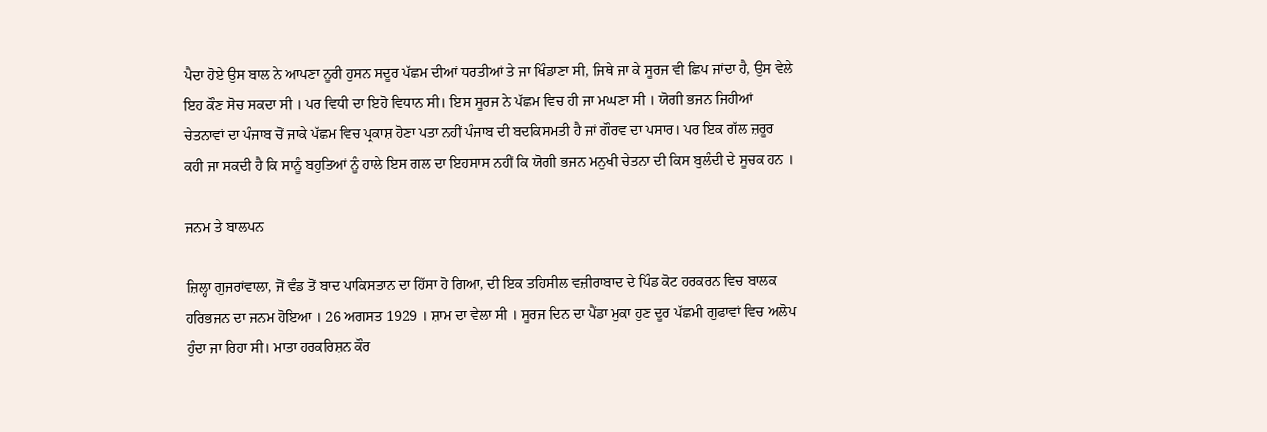ਪੈਦਾ ਹੋਏ ਉਸ ਬਾਲ ਨੇ ਆਪਣਾ ਨੂਰੀ ਹੁਸਨ ਸਦੂਰ ਪੱਛਮ ਦੀਆਂ ਧਰਤੀਆਂ ਤੇ ਜਾ ਖਿੰਡਾਣਾ ਸੀ, ਜਿਥੇ ਜਾ ਕੇ ਸੂਰਜ ਵੀ ਛਿਪ ਜਾਂਦਾ ਹੈ, ਉਸ ਵੇਲੇ ਇਹ ਕੌਣ ਸੋਚ ਸਕਦਾ ਸੀ । ਪਰ ਵਿਧੀ ਦਾ ਇਹੋ ਵਿਧਾਨ ਸੀ। ਇਸ ਸੂਰਜ ਨੇ ਪੱਛਮ ਵਿਚ ਹੀ ਜਾ ਮਘਣਾ ਸੀ । ਯੋਗੀ ਭਜਨ ਜਿਹੀਆਂ ਚੇਤਨਾਵਾਂ ਦਾ ਪੰਜਾਬ ਚੋਂ ਜਾਕੇ ਪੱਛਮ ਵਿਚ ਪ੍ਰਕਾਸ਼ ਹੋਣਾ ਪਤਾ ਨਹੀਂ ਪੰਜਾਬ ਦੀ ਬਦਕਿਸਮਤੀ ਹੈ ਜਾਂ ਗੌਰਵ ਦਾ ਪਸਾਰ। ਪਰ ਇਕ ਗੱਲ ਜ਼ਰੂਰ ਕਹੀ ਜਾ ਸਕਦੀ ਹੈ ਕਿ ਸਾਨੂੰ ਬਹੁਤਿਆਂ ਨੂੰ ਹਾਲੇ ਇਸ ਗਲ ਦਾ ਇਹਸਾਸ ਨਹੀਂ ਕਿ ਯੋਗੀ ਭਜਨ ਮਨੁਖੀ ਚੇਤਨਾ ਦੀ ਕਿਸ ਬੁਲੰਦੀ ਦੇ ਸੂਚਕ ਹਨ ।

ਜਨਮ ਤੇ ਬਾਲਪਨ

ਜ਼ਿਲ੍ਹਾ ਗੁਜਰਾਂਵਾਲਾ, ਜੋਂ ਵੰਡ ਤੋਂ ਬਾਦ ਪਾਕਿਸਤਾਨ ਦਾ ਹਿੱਸਾ ਹੋ ਗਿਆ, ਦੀ ਇਕ ਤਹਿਸੀਲ ਵਜ਼ੀਰਾਬਾਦ ਦੇ ਪਿੰਡ ਕੋਟ ਹਰਕਰਨ ਵਿਚ ਬਾਲਕ ਹਰਿਭਜਨ ਦਾ ਜਨਮ ਹੋਇਆ । 26 ਅਗਸਤ 1929 । ਸ਼ਾਮ ਦਾ ਵੇਲਾ ਸੀ । ਸੂਰਜ ਦਿਨ ਦਾ ਪੈਂਡਾ ਮੁਕਾ ਹੁਣ ਦੂਰ ਪੱਛਮੀ ਗੁਫਾਵਾਂ ਵਿਚ ਅਲੋਪ ਹੁੰਦਾ ਜਾ ਰਿਹਾ ਸੀ। ਮਾਤਾ ਹਰਕਰਿਸ਼ਨ ਕੌਰ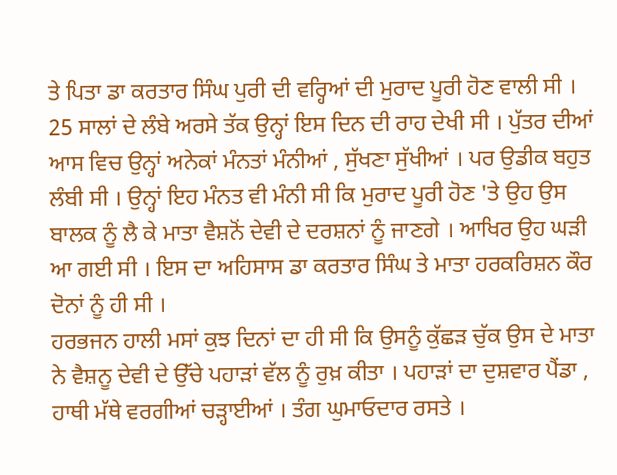ਤੇ ਪਿਤਾ ਡਾ ਕਰਤਾਰ ਸਿੰਘ ਪੁਰੀ ਦੀ ਵਰ੍ਹਿਆਂ ਦੀ ਮੁਰਾਦ ਪੂਰੀ ਹੋਣ ਵਾਲੀ ਸੀ ।
25 ਸਾਲਾਂ ਦੇ ਲੰਬੇ ਅਰਸੇ ਤੱਕ ਉਨ੍ਹਾਂ ਇਸ ਦਿਨ ਦੀ ਰਾਹ ਦੇਖੀ ਸੀ । ਪੁੱਤਰ ਦੀਆਂ ਆਸ ਵਿਚ ਉਨ੍ਹਾਂ ਅਨੇਕਾਂ ਮੰਨਤਾਂ ਮੰਨੀਆਂ , ਸੁੱਖਣਾ ਸੁੱਖੀਆਂ । ਪਰ ਉਡੀਕ ਬਹੁਤ ਲੰਬੀ ਸੀ । ਉਨ੍ਹਾਂ ਇਹ ਮੰਨਤ ਵੀ ਮੰਨੀ ਸੀ ਕਿ ਮੁਰਾਦ ਪੂਰੀ ਹੋਣ 'ਤੇ ਉਹ ਉਸ ਬਾਲਕ ਨੂੰ ਲੈ ਕੇ ਮਾਤਾ ਵੈਸ਼ਨੋਂ ਦੇਵੀ ਦੇ ਦਰਸ਼ਨਾਂ ਨੂੰ ਜਾਣਗੇ । ਆਖਿਰ ਉਹ ਘੜੀ ਆ ਗਈ ਸੀ । ਇਸ ਦਾ ਅਹਿਸਾਸ ਡਾ ਕਰਤਾਰ ਸਿੰਘ ਤੇ ਮਾਤਾ ਹਰਕਰਿਸ਼ਨ ਕੌਰ ਦੋਨਾਂ ਨੂੰ ਹੀ ਸੀ ।
ਹਰਭਜਨ ਹਾਲੀ ਮਸਾਂ ਕੁਝ ਦਿਨਾਂ ਦਾ ਹੀ ਸੀ ਕਿ ਉਸਨੂੰ ਕੁੱਛੜ ਚੁੱਕ ਉਸ ਦੇ ਮਾਤਾ ਨੇ ਵੈਸ਼ਨੂ ਦੇਵੀ ਦੇ ਉੱਚੇ ਪਹਾੜਾਂ ਵੱਲ ਨੂੰ ਰੁਖ਼ ਕੀਤਾ । ਪਹਾੜਾਂ ਦਾ ਦੁਸ਼ਵਾਰ ਪੈਂਡਾ , ਹਾਥੀ ਮੱਥੇ ਵਰਗੀਆਂ ਚੜ੍ਹਾਈਆਂ । ਤੰਗ ਘੁਮਾਓਦਾਰ ਰਸਤੇ ।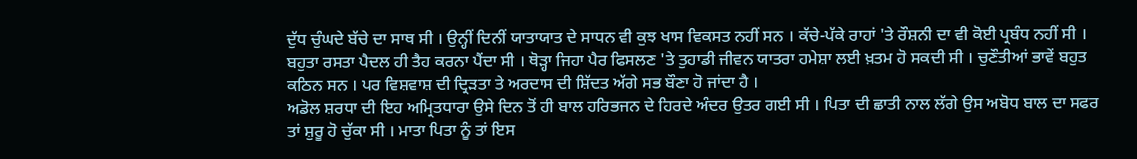ਦੁੱਧ ਚੁੰਘਦੇ ਬੱਚੇ ਦਾ ਸਾਥ ਸੀ । ਉਨ੍ਹੀਂ ਦਿਨੀਂ ਯਾਤਾਯਾਤ ਦੇ ਸਾਧਨ ਵੀ ਕੁਝ ਖਾਸ ਵਿਕਸਤ ਨਹੀਂ ਸਨ । ਕੱਚੇ-ਪੱਕੇ ਰਾਹਾਂ 'ਤੇ ਰੌਸ਼ਨੀ ਦਾ ਵੀ ਕੋਈ ਪ੍ਰਬੰਧ ਨਹੀਂ ਸੀ । ਬਹੁਤਾ ਰਸਤਾ ਪੈਦਲ ਹੀ ਤੈਹ ਕਰਨਾ ਪੈਂਦਾ ਸੀ । ਥੋੜ੍ਹਾ ਜਿਹਾ ਪੈਰ ਫਿਸਲਣ 'ਤੇ ਤੁਹਾਡੀ ਜੀਵਨ ਯਾਤਰਾ ਹਮੇਸ਼ਾ ਲਈ ਖ਼ਤਮ ਹੋ ਸਕਦੀ ਸੀ । ਚੁਣੌਤੀਆਂ ਭਾਵੇਂ ਬਹੁਤ ਕਠਿਨ ਸਨ । ਪਰ ਵਿਸ਼ਵਾਸ਼ ਦੀ ਦ੍ਰਿੜਤਾ ਤੇ ਅਰਦਾਸ ਦੀ ਸ਼ਿੱਦਤ ਅੱਗੇ ਸਭ ਬੌਣਾ ਹੋ ਜਾਂਦਾ ਹੈ ।
ਅਡੋਲ ਸ਼ਰਧਾ ਦੀ ਇਹ ਅਮ੍ਰਿਤਧਾਰਾ ਉਸੇ ਦਿਨ ਤੋਂ ਹੀ ਬਾਲ ਹਰਿਭਜਨ ਦੇ ਹਿਰਦੇ ਅੰਦਰ ਉਤਰ ਗਈ ਸੀ । ਪਿਤਾ ਦੀ ਛਾਤੀ ਨਾਲ ਲੱਗੇ ਉਸ ਅਬੋਧ ਬਾਲ ਦਾ ਸਫਰ ਤਾਂ ਸ਼ੁਰੂ ਹੋ ਚੁੱਕਾ ਸੀ । ਮਾਤਾ ਪਿਤਾ ਨੂੰ ਤਾਂ ਇਸ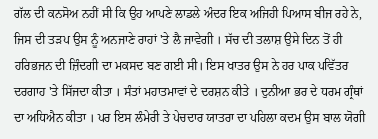ਗੱਲ ਦੀ ਕਨਸੋਅ ਨਹੀਂ ਸੀ ਕਿ ਉਹ ਆਪਣੇ ਲਾਡਲੇ ਅੰਦਰ ਇਕ ਅਜਿਹੀ ਪਿਆਸ ਬੀਜ ਰਹੇ ਨੇ, ਜਿਸ ਦੀ ਤੜਪ ਉਸ ਨੂੰ ਅਨਜਾਣੇ ਰਾਹਾਂ 'ਤੇ ਲੈ ਜਾਵੇਗੀ । ਸੱਚ ਦੀ ਤਲਾਸ਼ ਉਸੇ ਦਿਨ ਤੋਂ ਹੀ ਹਰਿਭਜਨ ਦੀ ਜ਼ਿੰਦਗੀ ਦਾ ਮਕਸਦ ਬਣ ਗਈ ਸੀ। ਇਸ ਖਾਤਰ ਉਸ ਨੇ ਹਰ ਪਾਕ ਪਵਿੱਤਰ ਦਰਗਾਹ 'ਤੇ ਸਿੱਜਦਾ ਕੀਤਾ । ਸੰਤਾਂ ਮਹਾਤਮਾਵਾਂ ਦੇ ਦਰਸ਼ਨ ਕੀਤੇ । ਦੁਨੀਆ ਭਰ ਦੇ ਧਰਮ ਗ੍ਰੰਥਾਂ ਦਾ ਅਧਿਐਨ ਕੀਤਾ । ਪਰ ਇਸ ਲੰਮੇਰੀ ਤੇ ਪੇਚਦਾਰ ਯਾਤਰਾ ਦਾ ਪਹਿਲਾ ਕਦਮ ਉਸ ਬਾਲ ਯੋਗੀ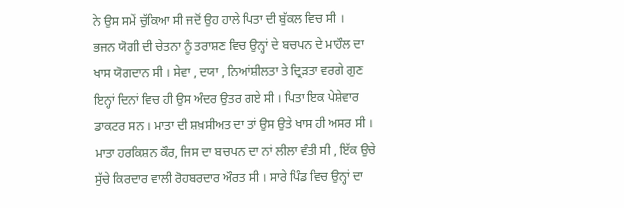ਨੇ ਉਸ ਸਮੇਂ ਚੁੱਕਿਆ ਸੀ ਜਦੋਂ ਉਹ ਹਾਲੇ ਪਿਤਾ ਦੀ ਬੁੱਕਲ ਵਿਚ ਸੀ ।
ਭਜਨ ਯੋਗੀ ਦੀ ਚੇਤਨਾ ਨੂੰ ਤਰਾਸ਼ਣ ਵਿਚ ਉਨ੍ਹਾਂ ਦੇ ਬਚਪਨ ਦੇ ਮਾਹੌਲ ਦਾ ਖਾਸ ਯੋਗਦਾਨ ਸੀ । ਸੇਵਾ , ਦਯਾ , ਨਿਆਂਸ਼ੀਲਤਾ ਤੇ ਦ੍ਰਿੜਤਾ ਵਰਗੇ ਗੁਣ ਇਨ੍ਹਾਂ ਦਿਨਾਂ ਵਿਚ ਹੀ ਉਸ ਅੰਦਰ ਉਤਰ ਗਏ ਸੀ । ਪਿਤਾ ਇਕ ਪੇਸ਼ੇਵਾਰ ਡਾਕਟਰ ਸਨ । ਮਾਤਾ ਦੀ ਸ਼ਖ਼ਸੀਅਤ ਦਾ ਤਾਂ ਉਸ ਉਤੇ ਖਾਸ ਹੀ ਅਸਰ ਸੀ । ਮਾਤਾ ਹਰਕਿਸ਼ਨ ਕੌਰ, ਜਿਸ ਦਾ ਬਚਪਨ ਦਾ ਨਾਂ ਲੀਲਾ ਵੰਤੀ ਸੀ , ਇੱਕ ਉਚੇ ਸੁੱਚੇ ਕਿਰਦਾਰ ਵਾਲੀ ਰੋਹਬਰਦਾਰ ਔਰਤ ਸੀ । ਸਾਰੇ ਪਿੰਡ ਵਿਚ ਉਨ੍ਹਾਂ ਦਾ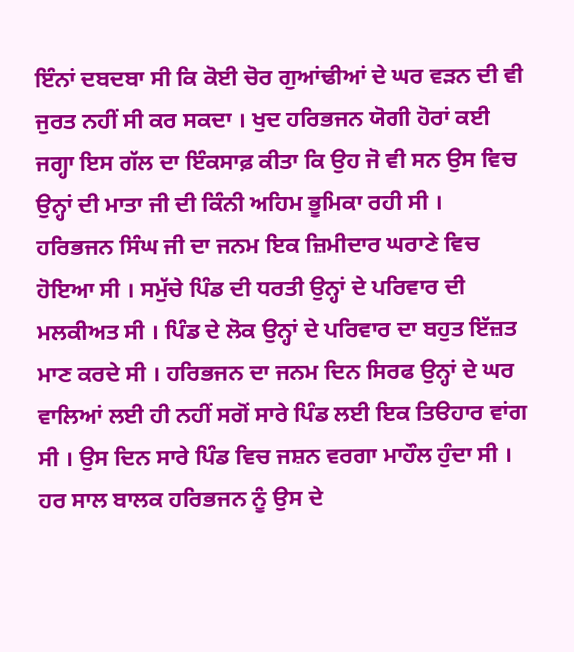ਇੰਨਾਂ ਦਬਦਬਾ ਸੀ ਕਿ ਕੋਈ ਚੋਰ ਗੁਆਂਢੀਆਂ ਦੇ ਘਰ ਵੜਨ ਦੀ ਵੀ ਜੁਰਤ ਨਹੀਂ ਸੀ ਕਰ ਸਕਦਾ । ਖੁਦ ਹਰਿਭਜਨ ਯੋਗੀ ਹੋਰਾਂ ਕਈ ਜਗ੍ਹਾ ਇਸ ਗੱਲ ਦਾ ਇੰਕਸਾਫ਼ ਕੀਤਾ ਕਿ ਉਹ ਜੋ ਵੀ ਸਨ ਉਸ ਵਿਚ ਉਨ੍ਹਾਂ ਦੀ ਮਾਤਾ ਜੀ ਦੀ ਕਿੰਨੀ ਅਹਿਮ ਭੂਮਿਕਾ ਰਹੀ ਸੀ ।
ਹਰਿਭਜਨ ਸਿੰਘ ਜੀ ਦਾ ਜਨਮ ਇਕ ਜ਼ਿਮੀਦਾਰ ਘਰਾਣੇ ਵਿਚ ਹੋਇਆ ਸੀ । ਸਮੁੱਚੇ ਪਿੰਡ ਦੀ ਧਰਤੀ ਉਨ੍ਹਾਂ ਦੇ ਪਰਿਵਾਰ ਦੀ ਮਲਕੀਅਤ ਸੀ । ਪਿੰਡ ਦੇ ਲੋਕ ਉਨ੍ਹਾਂ ਦੇ ਪਰਿਵਾਰ ਦਾ ਬਹੁਤ ਇੱਜ਼ਤ ਮਾਣ ਕਰਦੇ ਸੀ । ਹਰਿਭਜਨ ਦਾ ਜਨਮ ਦਿਨ ਸਿਰਫ ਉਨ੍ਹਾਂ ਦੇ ਘਰ ਵਾਲਿਆਂ ਲਈ ਹੀ ਨਹੀਂ ਸਗੋਂ ਸਾਰੇ ਪਿੰਡ ਲਈ ਇਕ ਤਿੳਹਾਰ ਵਾਂਗ ਸੀ । ਉਸ ਦਿਨ ਸਾਰੇ ਪਿੰਡ ਵਿਚ ਜਸ਼ਨ ਵਰਗਾ ਮਾਹੌਲ ਹੁੰਦਾ ਸੀ ।
ਹਰ ਸਾਲ ਬਾਲਕ ਹਰਿਭਜਨ ਨੂੰ ਉਸ ਦੇ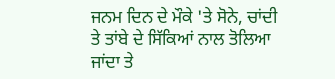ਜਨਮ ਦਿਨ ਦੇ ਮੌਕੇ 'ਤੇ ਸੋਨੇ, ਚਾਂਦੀ ਤੇ ਤਾਂਬੇ ਦੇ ਸਿੱਕਿਆਂ ਨਾਲ ਤੋਲਿਆ ਜਾਂਦਾ ਤੇ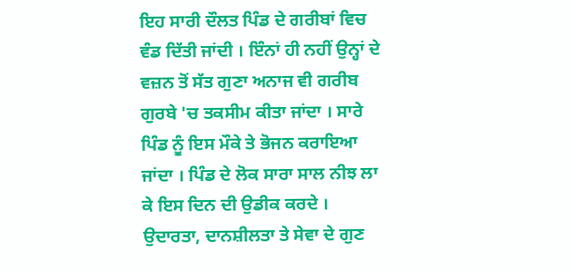ਇਹ ਸਾਰੀ ਦੌਲਤ ਪਿੰਡ ਦੇ ਗਰੀਬਾਂ ਵਿਚ ਵੰਡ ਦਿੱਤੀ ਜਾਂਦੀ । ਇੰਨਾਂ ਹੀ ਨਹੀਂ ਉਨ੍ਹਾਂ ਦੇ ਵਜ਼ਨ ਤੋਂ ਸੱਤ ਗੁਣਾ ਅਨਾਜ ਵੀ ਗਰੀਬ ਗੁਰਬੇ 'ਚ ਤਕਸੀਮ ਕੀਤਾ ਜਾਂਦਾ । ਸਾਰੇ ਪਿੰਡ ਨੂੰ ਇਸ ਮੌਕੇ ਤੇ ਭੋਜਨ ਕਰਾਇਆ ਜਾਂਦਾ । ਪਿੰਡ ਦੇ ਲੋਕ ਸਾਰਾ ਸਾਲ ਨੀਝ ਲਾ ਕੇ ਇਸ ਦਿਨ ਦੀ ਉਡੀਕ ਕਰਦੇ । ਉਦਾਰਤਾ, ਦਾਨਸ਼ੀਲਤਾ ਤੇ ਸੇਵਾ ਦੇ ਗੁਣ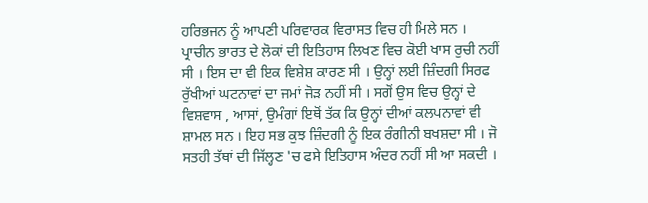ਹਰਿਭਜਨ ਨੂੰ ਆਪਣੀ ਪਰਿਵਾਰਕ ਵਿਰਾਸਤ ਵਿਚ ਹੀ ਮਿਲੇ ਸਨ ।
ਪ੍ਰਾਚੀਨ ਭਾਰਤ ਦੇ ਲੋਕਾਂ ਦੀ ਇਤਿਹਾਸ ਲਿਖਣ ਵਿਚ ਕੋਈ ਖਾਸ ਰੁਚੀ ਨਹੀਂ ਸੀ । ਇਸ ਦਾ ਵੀ ਇਕ ਵਿਸ਼ੇਸ਼ ਕਾਰਣ ਸੀ । ਉਨ੍ਹਾਂ ਲਈ ਜ਼ਿੰਦਗੀ ਸਿਰਫ ਰੁੱਖੀਆਂ ਘਟਨਾਵਾਂ ਦਾ ਜਮਾਂ ਜੋੜ ਨਹੀਂ ਸੀ । ਸਗੋਂ ਉਸ ਵਿਚ ਉਨ੍ਹਾਂ ਦੇ ਵਿਸ਼ਵਾਸ , ਆਸਾਂ, ਉਮੰਗਾਂ ਇਥੋਂ ਤੱਕ ਕਿ ਉਨ੍ਹਾਂ ਦੀਆਂ ਕਲਪਨਾਵਾਂ ਵੀ ਸ਼ਾਮਲ ਸਨ । ਇਹ ਸਭ ਕੁਝ ਜ਼ਿੰਦਗੀ ਨੂੰ ਇਕ ਰੰਗੀਨੀ ਬਖਸ਼ਦਾ ਸੀ । ਜੋ ਸਤਹੀ ਤੱਥਾਂ ਦੀ ਜਿੱਲ੍ਹਣ 'ਚ ਫਸੇ ਇਤਿਹਾਸ ਅੰਦਰ ਨਹੀਂ ਸੀ ਆ ਸਕਦੀ ।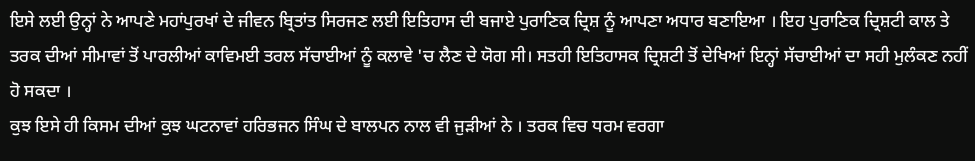ਇਸੇ ਲਈ ਉਨ੍ਹਾਂ ਨੇ ਆਪਣੇ ਮਹਾਂਪੁਰਖਾਂ ਦੇ ਜੀਵਨ ਬ੍ਰਿਤਾਂਤ ਸਿਰਜਣ ਲਈ ਇਤਿਹਾਸ ਦੀ ਬਜਾਏ ਪੁਰਾਣਿਕ ਦ੍ਰਿਸ਼ ਨੂੰ ਆਪਣਾ ਅਧਾਰ ਬਣਾਇਆ । ਇਹ ਪੁਰਾਣਿਕ ਦ੍ਰਿਸ਼ਟੀ ਕਾਲ ਤੇ ਤਰਕ ਦੀਆਂ ਸੀਮਾਵਾਂ ਤੋਂ ਪਾਰਲੀਆਂ ਕਾਵਿਮਈ ਤਰਲ ਸੱਚਾਈਆਂ ਨੂੰ ਕਲਾਵੇ 'ਚ ਲੈਣ ਦੇ ਯੋਗ ਸੀ। ਸਤਹੀ ਇਤਿਹਾਸਕ ਦ੍ਰਿਸ਼ਟੀ ਤੋਂ ਦੇਖਿਆਂ ਇਨ੍ਹਾਂ ਸੱਚਾਈਆਂ ਦਾ ਸਹੀ ਮੁਲੰਕਣ ਨਹੀਂ ਹੋ ਸਕਦਾ ।
ਕੁਝ ਇਸੇ ਹੀ ਕਿਸਮ ਦੀਆਂ ਕੁਝ ਘਟਨਾਵਾਂ ਹਰਿਭਜਨ ਸਿੰਘ ਦੇ ਬਾਲਪਨ ਨਾਲ ਵੀ ਜੁੜੀਆਂ ਨੇ । ਤਰਕ ਵਿਚ ਧਰਮ ਵਰਗਾ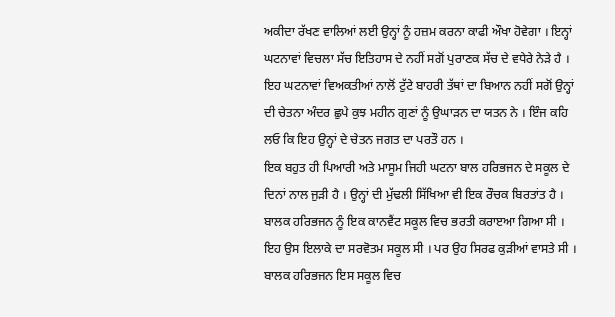ਅਕੀਦਾ ਰੱਖਣ ਵਾਲਿਆਂ ਲਈ ਉਨ੍ਹਾਂ ਨੂੰ ਹਜ਼ਮ ਕਰਨਾ ਕਾਫੀ ਔਖਾ ਹੋਵੇਗਾ । ਇਨ੍ਹਾਂ ਘਟਨਾਵਾਂ ਵਿਚਲਾ ਸੱਚ ਇਤਿਹਾਸ ਦੇ ਨਹੀਂ ਸਗੋਂ ਪੁਰਾਣਕ ਸੱਚ ਦੇ ਵਧੇਰੇ ਨੇੜੇ ਹੈ । ਇਹ ਘਟਨਾਵਾਂ ਵਿਅਕਤੀਆਂ ਨਾਲੋਂ ਟੁੱਟੇ ਬਾਹਰੀ ਤੱਥਾਂ ਦਾ ਬਿਆਨ ਨਹੀਂ ਸਗੋਂ ਉਨ੍ਹਾਂ ਦੀ ਚੇਤਨਾ ਅੰਦਰ ਛੁਪੇ ਕੁਝ ਮਹੀਨ ਗੁਣਾਂ ਨੂੰ ਉਘਾੜਨ ਦਾ ਯਤਨ ਨੇ । ਇੰਜ ਕਹਿ ਲਓ ਕਿ ਇਹ ਉਨ੍ਹਾਂ ਦੇ ਚੇਤਨ ਜਗਤ ਦਾ ਪਰਤੌ ਹਨ ।
ਇਕ ਬਹੁਤ ਹੀ ਪਿਆਰੀ ਅਤੇ ਮਾਸੂਮ ਜਿਹੀ ਘਟਨਾ ਬਾਲ ਹਰਿਭਜਨ ਦੇ ਸਕੂਲ ਦੇ ਦਿਨਾਂ ਨਾਲ ਜੁੜੀ ਹੈ । ਉਨ੍ਹਾਂ ਦੀ ਮੁੱਢਲੀ ਸਿੱਖਿਆ ਵੀ ਇਕ ਰੌਚਕ ਬਿਰਤਾਂਤ ਹੈ । ਬਾਲਕ ਹਰਿਭਜਨ ਨੂੰ ਇਕ ਕਾਨਵੈਂਟ ਸਕੂਲ ਵਿਚ ਭਰਤੀ ਕਰਾੲਆ ਗਿਆ ਸੀ । ਇਹ ਉਸ ਇਲਾਕੇ ਦਾ ਸਰਵੋਤਮ ਸਕੂਲ ਸੀ । ਪਰ ਉਹ ਸਿਰਫ ਕੁੜੀਆਂ ਵਾਸਤੇ ਸੀ । ਬਾਲਕ ਹਰਿਭਜਨ ਇਸ ਸਕੂਲ ਵਿਚ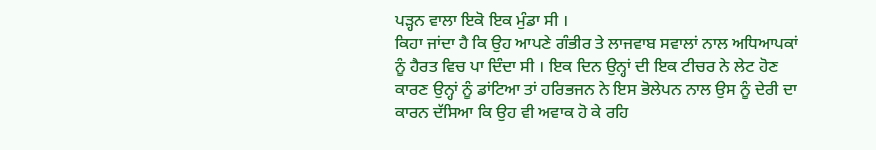ਪੜ੍ਹਨ ਵਾਲਾ ਇਕੋ ਇਕ ਮੁੰਡਾ ਸੀ ।
ਕਿਹਾ ਜਾਂਦਾ ਹੈ ਕਿ ਉਹ ਆਪਣੇ ਗੰਭੀਰ ਤੇ ਲਾਜਵਾਬ ਸਵਾਲਾਂ ਨਾਲ ਅਧਿਆਪਕਾਂ ਨੂੰ ਹੈਰਤ ਵਿਚ ਪਾ ਦਿੰਦਾ ਸੀ । ਇਕ ਦਿਨ ਉਨ੍ਹਾਂ ਦੀ ਇਕ ਟੀਚਰ ਨੇ ਲੇਟ ਹੋਣ ਕਾਰਣ ਉਨ੍ਹਾਂ ਨੂੰ ਡਾਂਟਿਆ ਤਾਂ ਹਰਿਭਜਨ ਨੇ ਇਸ ਭੋਲੇਪਨ ਨਾਲ ਉਸ ਨੂੰ ਦੇਰੀ ਦਾ ਕਾਰਨ ਦੱਸਿਆ ਕਿ ਉਹ ਵੀ ਅਵਾਕ ਹੋ ਕੇ ਰਹਿ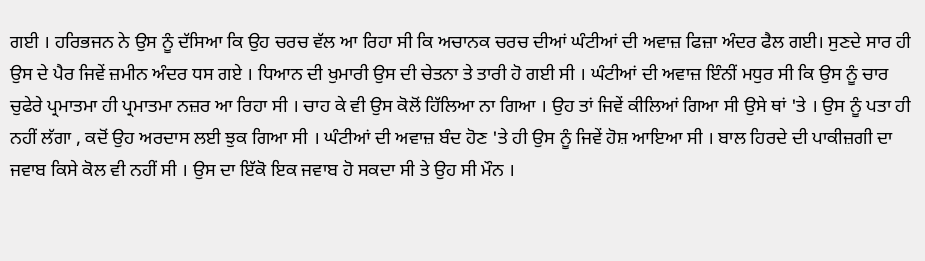ਗਈ । ਹਰਿਭਜਨ ਨੇ ਉਸ ਨੂੰ ਦੱਸਿਆ ਕਿ ਉਹ ਚਰਚ ਵੱਲ ਆ ਰਿਹਾ ਸੀ ਕਿ ਅਚਾਨਕ ਚਰਚ ਦੀਆਂ ਘੰਟੀਆਂ ਦੀ ਅਵਾਜ਼ ਫਿਜ਼ਾ ਅੰਦਰ ਫੈਲ ਗਈ। ਸੁਣਦੇ ਸਾਰ ਹੀ ਉਸ ਦੇ ਪੈਰ ਜਿਵੇਂ ਜ਼ਮੀਨ ਅੰਦਰ ਧਸ ਗਏ । ਧਿਆਨ ਦੀ ਖੁਮਾਰੀ ਉਸ ਦੀ ਚੇਤਨਾ ਤੇ ਤਾਰੀ ਹੋ ਗਈ ਸੀ । ਘੰਟੀਆਂ ਦੀ ਅਵਾਜ਼ ਇੰਨੀਂ ਮਧੁਰ ਸੀ ਕਿ ਉਸ ਨੂੰ ਚਾਰ ਚੁਫੇਰੇ ਪ੍ਰਮਾਤਮਾ ਹੀ ਪ੍ਰਮਾਤਮਾ ਨਜ਼ਰ ਆ ਰਿਹਾ ਸੀ । ਚਾਹ ਕੇ ਵੀ ਉਸ ਕੋਲੋਂ ਹਿੱਲਿਆ ਨਾ ਗਿਆ । ਉਹ ਤਾਂ ਜਿਵੇਂ ਕੀਲਿਆਂ ਗਿਆ ਸੀ ਉਸੇ ਥਾਂ 'ਤੇ । ਉਸ ਨੂੰ ਪਤਾ ਹੀ ਨਹੀਂ ਲੱਗਾ , ਕਦੋਂ ਉਹ ਅਰਦਾਸ ਲਈ ਝੁਕ ਗਿਆ ਸੀ । ਘੰਟੀਆਂ ਦੀ ਅਵਾਜ਼ ਬੰਦ ਹੋਣ 'ਤੇ ਹੀ ਉਸ ਨੂੰ ਜਿਵੇਂ ਹੋਸ਼ ਆਇਆ ਸੀ । ਬਾਲ ਹਿਰਦੇ ਦੀ ਪਾਕੀਜ਼ਗੀ ਦਾ ਜਵਾਬ ਕਿਸੇ ਕੋਲ ਵੀ ਨਹੀਂ ਸੀ । ਉਸ ਦਾ ਇੱਕੋ ਇਕ ਜਵਾਬ ਹੋ ਸਕਦਾ ਸੀ ਤੇ ਉਹ ਸੀ ਮੌਨ ।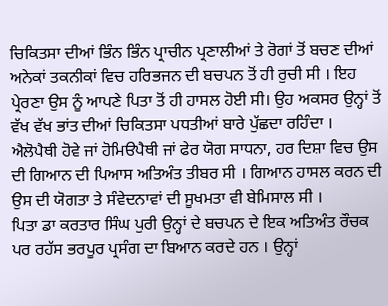ਚਿਕਿਤਸਾ ਦੀਆਂ ਭਿੰਨ ਭਿੰਨ ਪ੍ਰਾਚੀਨ ਪ੍ਰਣਾਲੀਆਂ ਤੇ ਰੋਗਾਂ ਤੋਂ ਬਚਣ ਦੀਆਂ ਅਨੇਕਾਂ ਤਕਨੀਕਾਂ ਵਿਚ ਹਰਿਭਜਨ ਦੀ ਬਚਪਨ ਤੋਂ ਹੀ ਰੁਚੀ ਸੀ । ਇਹ ਪ੍ਰੇਰਣਾ ਉਸ ਨੂੰ ਆਪਣੇ ਪਿਤਾ ਤੋਂ ਹੀ ਹਾਸਲ ਹੋਈ ਸੀ। ਉਹ ਅਕਸਰ ਉਨ੍ਹਾਂ ਤੋਂ ਵੱਖ ਵੱਖ ਭਾਂਤ ਦੀਆਂ ਚਿਕਿਤਸਾ ਪਧਤੀਆਂ ਬਾਰੇ ਪੁੱਛਦਾ ਰਹਿੰਦਾ । ਐਲੋਪੈਥੀ ਹੋਵੇ ਜਾਂ ਹੋਮਿੳਪੈਥੀ ਜਾਂ ਫੇਰ ਯੋਗ ਸਾਧਨਾ, ਹਰ ਦਿਸ਼ਾ ਵਿਚ ਉਸ ਦੀ ਗਿਆਨ ਦੀ ਪਿਆਸ ਅਤਿਅੰਤ ਤੀਬਰ ਸੀ । ਗਿਆਨ ਹਾਸਲ ਕਰਨ ਦੀ ਉਸ ਦੀ ਯੋਗਤਾ ਤੇ ਸੰਵੇਦਨਾਵਾਂ ਦੀ ਸੂਖਮਤਾ ਵੀ ਬੇਮਿਸਾਲ ਸੀ ।
ਪਿਤਾ ਡਾ ਕਰਤਾਰ ਸਿੰਘ ਪੁਰੀ ਉਨ੍ਹਾਂ ਦੇ ਬਚਪਨ ਦੇ ਇਕ ਅਤਿਅੰਤ ਰੌਚਕ ਪਰ ਰਹੱਸ ਭਰਪੂਰ ਪ੍ਰਸੰਗ ਦਾ ਬਿਆਨ ਕਰਦੇ ਹਨ । ਉਨ੍ਹਾਂ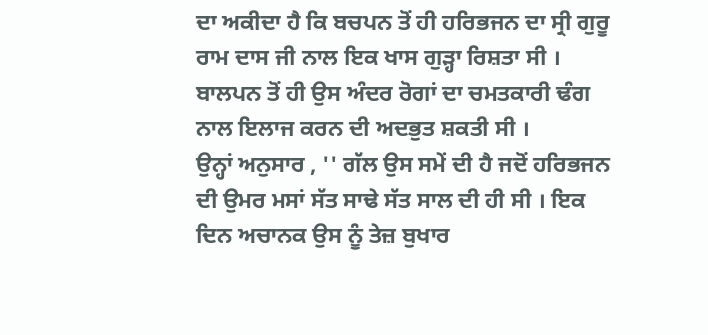ਦਾ ਅਕੀਦਾ ਹੈ ਕਿ ਬਚਪਨ ਤੋਂ ਹੀ ਹਰਿਭਜਨ ਦਾ ਸ੍ਰੀ ਗੁਰੂ ਰਾਮ ਦਾਸ ਜੀ ਨਾਲ ਇਕ ਖਾਸ ਗੁੜ੍ਹਾ ਰਿਸ਼ਤਾ ਸੀ । ਬਾਲਪਨ ਤੋਂ ਹੀ ਉਸ ਅੰਦਰ ਰੋਗਾਂ ਦਾ ਚਮਤਕਾਰੀ ਢੰਗ ਨਾਲ ਇਲਾਜ ਕਰਨ ਦੀ ਅਦਭੁਤ ਸ਼ਕਤੀ ਸੀ ।
ਉਨ੍ਹਾਂ ਅਨੁਸਾਰ , '' ਗੱਲ ਉਸ ਸਮੇਂ ਦੀ ਹੈ ਜਦੋਂ ਹਰਿਭਜਨ ਦੀ ਉਮਰ ਮਸਾਂ ਸੱਤ ਸਾਢੇ ਸੱਤ ਸਾਲ ਦੀ ਹੀ ਸੀ । ਇਕ ਦਿਨ ਅਚਾਨਕ ਉਸ ਨੂੰ ਤੇਜ਼ ਬੁਖਾਰ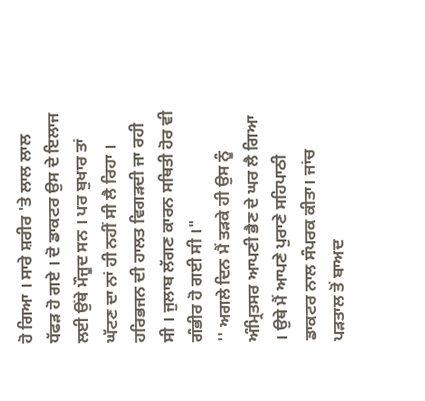ਹੋ ਗਿਆ । ਸਾਰੇ ਸ਼ਰੀਰ 'ਤੇ ਲਾਲ ਲਾਲ ਧੱਫੜ ਹੋ ਗਏ । ਦੋ ਡਾਕਟਰ ਉਸ ਦੇ ਇਲਾਜ ਲਈ ਉਂਥੇ ਮੌਜੂਦ ਸਨ । ਪਰ ਬੁਖਾਰ ਤਾਂ ਘੱਟਣ ਦਾ ਨਾਂ ਹੀ ਨਹੀਂ ਸੀ ਲੈ ਰਿਹਾ । ਹਰਿਭਜਨ ਦੀ ਹਾਲਤ ਵਿਗੜਦੀ ਜਾ ਰਹੀ ਸੀ । ਜੁਲਾਬ ਲੱਗਣ ਕਾਰਨ ਸਥਿਤੀ ਹੋਰ ਵੀ ਗੰਭੀਰ ਹੋ ਗਈ ਸੀ ।"
'' ਅਗਲੇ ਦਿਨ ਮੈਂ ਤੜਕੇ ਹੀ ਉਸ ਨੂੰ ਅੰਮ੍ਰਿਤਸਰ ਆਪਣੀ ਭੈਣ ਦੇ ਘਰ ਲੈ ਗਿਆ । ਉਥੇ ਮੈਂ ਆਪਣੇ ਪੁਰਾਣੇ ਸਹਿਪਾਠੀ ਡਾਕਟਰ ਨਾਲ ਸੰਪਰਕ ਕੀਤਾ। ਜਾਂਚ ਪੜਤਾਲ ਤੋਂ ਬਾਅਦ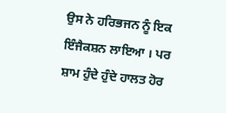ਉਸ ਨੇ ਹਰਿਭਜਨ ਨੂੰ ਇਕ ਇੰਜੈਕਸ਼ਨ ਲਾਇਆ । ਪਰ ਸ਼ਾਮ ਹੁੰਦੇ ਹੁੰਦੇ ਹਾਲਤ ਹੋਰ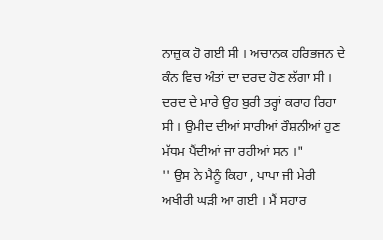ਨਾਜ਼ੁਕ ਹੋ ਗਈ ਸੀ । ਅਚਾਨਕ ਹਰਿਭਜਨ ਦੇ ਕੰਨ ਵਿਚ ਅੰਤਾਂ ਦਾ ਦਰਦ ਹੋਣ ਲੱਗਾ ਸੀ । ਦਰਦ ਦੇ ਮਾਰੇ ਉਹ ਬੁਰੀ ਤਰ੍ਹਾਂ ਕਰਾਹ ਰਿਹਾ ਸੀ । ਉਮੀਦ ਦੀਆਂ ਸਾਰੀਆਂ ਰੌਸ਼ਨੀਆਂ ਹੁਣ ਮੱਧਮ ਪੈਂਦੀਆਂ ਜਾ ਰਹੀਆਂ ਸਨ ।"
'' ਉਸ ਨੇ ਮੈਨੂੰ ਕਿਹਾ , ਪਾਪਾ ਜੀ ਮੇਰੀ ਅਖੀਰੀ ਘੜੀ ਆ ਗਈ । ਮੈਂ ਸਹਾਰ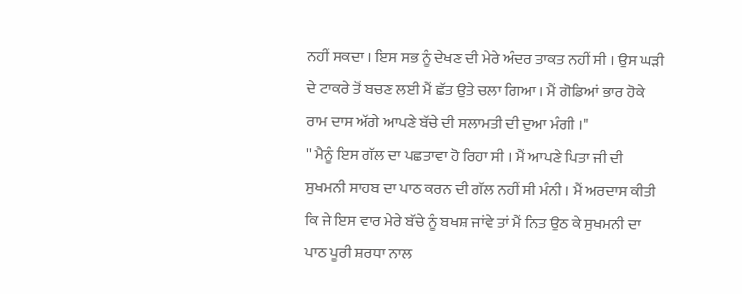ਨਹੀਂ ਸਕਦਾ । ਇਸ ਸਭ ਨੂੰ ਦੇਖਣ ਦੀ ਮੇਰੇ ਅੰਦਰ ਤਾਕਤ ਨਹੀਂ ਸੀ । ਉਸ ਘੜੀ ਦੇ ਟਾਕਰੇ ਤੋਂ ਬਚਣ ਲਈ ਮੈਂ ਛੱਤ ਉਤੇ ਚਲਾ ਗਿਆ । ਮੈਂ ਗੋਡਿਆਂ ਭਾਰ ਹੋਕੇ ਰਾਮ ਦਾਸ ਅੱਗੇ ਆਪਣੇ ਬੱਚੇ ਦੀ ਸਲਾਮਤੀ ਦੀ ਦੁਆ ਮੰਗੀ ।"
'' ਮੈਨੂੰ ਇਸ ਗੱਲ ਦਾ ਪਛਤਾਵਾ ਹੋ ਰਿਹਾ ਸੀ । ਮੈਂ ਆਪਣੇ ਪਿਤਾ ਜੀ ਦੀ ਸੁਖਮਨੀ ਸਾਹਬ ਦਾ ਪਾਠ ਕਰਨ ਦੀ ਗੱਲ ਨਹੀਂ ਸੀ ਮੰਨੀ । ਮੈਂ ਅਰਦਾਸ ਕੀਤੀ ਕਿ ਜੇ ਇਸ ਵਾਰ ਮੇਰੇ ਬੱਚੇ ਨੂੰ ਬਖਸ਼ ਜਾਂਵੇ ਤਾਂ ਮੈਂ ਨਿਤ ਉਠ ਕੇ ਸੁਖਮਨੀ ਦਾ ਪਾਠ ਪੂਰੀ ਸ਼ਰਧਾ ਨਾਲ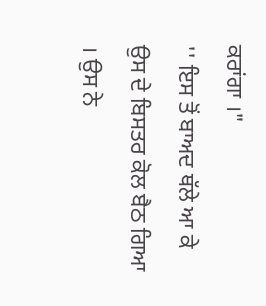ਕਰਾਂਗਾ ।"
'' ਇਸ ਤੋਂ ਬਾਅਦ ਥੱਲੇ ਆ ਕੇ ਉਸ ਦੇ ਬਿਸਤਰ ਕੋਲ ਬੈਠ ਗਿਆ । ਉਸ ਨੇ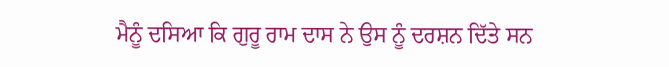ਮੈਨੂੰ ਦਸਿਆ ਕਿ ਗੁਰੂ ਰਾਮ ਦਾਸ ਨੇ ਉਸ ਨੂੰ ਦਰਸ਼ਨ ਦਿੱਤੇ ਸਨ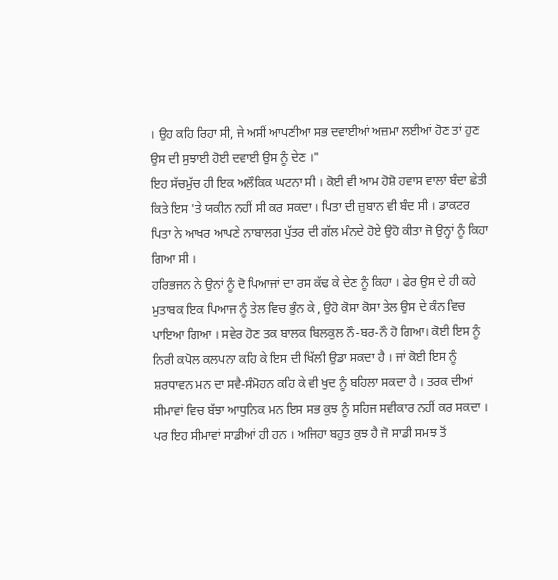। ਉਹ ਕਹਿ ਰਿਹਾ ਸੀ, ਜੇ ਅਸੀਂ ਆਪਣੀਆ ਸਭ ਦਵਾਈਆਂ ਅਜ਼ਮਾ ਲਈਆਂ ਹੋਣ ਤਾਂ ਹੁਣ ਉਸ ਦੀ ਸੁਝਾਈ ਹੋਈ ਦਵਾਈ ਉਸ ਨੂੰ ਦੇਣ ।"
ਇਹ ਸੱਚਮੁੱਚ ਹੀ ਇਕ ਅਲੌਕਿਕ ਘਟਨਾ ਸੀ । ਕੋਈ ਵੀ ਆਮ ਹੋਸ਼ੋ ਹਵਾਸ ਵਾਲਾ ਬੰਦਾ ਛੇਤੀ ਕਿਤੇ ਇਸ 'ਤੇ ਯਕੀਨ ਨਹੀਂ ਸੀ ਕਰ ਸਕਦਾ । ਪਿਤਾ ਦੀ ਜ਼ੁਬਾਨ ਵੀ ਬੰਦ ਸੀ । ਡਾਕਟਰ ਪਿਤਾ ਨੇ ਆਖਰ ਆਪਣੇ ਨਾਬਾਲਗ ਪੁੱਤਰ ਦੀ ਗੱਲ ਮੰਨਦੇ ਹੋਏ ਉਹੋ ਕੀਤਾ ਜੋ ਉਨ੍ਹਾਂ ਨੂੰ ਕਿਹਾ ਗਿਆ ਸੀ ।
ਹਰਿਭਜਨ ਨੇ ਉਨਾਂ ਨੂੰ ਦੋ ਪਿਆਜਾਂ ਦਾ ਰਸ ਕੱਢ ਕੇ ਦੇਣ ਨੂੰ ਕਿਹਾ । ਫੇਰ ਉਸ ਦੇ ਹੀ ਕਹੇ ਮੁਤਾਬਕ ਇਕ ਪਿਆਜ ਨੂੰ ਤੇਲ ਵਿਚ ਭੁੰਨ ਕੇ , ਉਹੋ ਕੋਸਾ ਕੋਸਾ ਤੇਲ ਉਸ ਦੇ ਕੰਨ ਵਿਚ ਪਾਇਆ ਗਿਆ । ਸਵੇਰ ਹੋਣ ਤਕ ਬਾਲਕ ਬਿਲਕੁਲ ਨੌ-ਬਰ-ਨੌ ਹੋ ਗਿਆ। ਕੋਈ ਇਸ ਨੂੰ ਨਿਰੀ ਕਪੋਲ ਕਲਪਨਾ ਕਹਿ ਕੇ ਇਸ ਦੀ ਖਿੱਲੀ ਉਡਾ ਸਕਦਾ ਹੈ । ਜਾਂ ਕੋਈ ਇਸ ਨੂੰ ਸ਼ਰਧਾਵਨ ਮਨ ਦਾ ਸਵੈ-ਸੰਮੋਹਨ ਕਹਿ ਕੇ ਵੀ ਖੁਦ ਨੂੰ ਬਹਿਲਾ ਸਕਦਾ ਹੈ । ਤਰਕ ਦੀਆਂ ਸੀਮਾਵਾਂ ਵਿਚ ਬੱਝਾ ਆਧੁਨਿਕ ਮਨ ਇਸ ਸਭ ਕੁਝ ਨੂੰ ਸਹਿਜ ਸਵੀਕਾਰ ਨਹੀਂ ਕਰ ਸਕਦਾ । ਪਰ ਇਹ ਸੀਮਾਵਾਂ ਸਾਡੀਆਂ ਹੀ ਹਨ । ਅਜਿਹਾ ਬਹੁਤ ਕੁਝ ਹੈ ਜੋ ਸਾਡੀ ਸਮਝ ਤੋਂ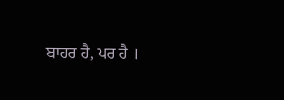ਬਾਹਰ ਹੈ, ਪਰ ਹੈ ।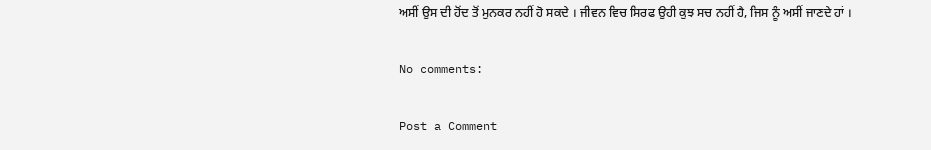ਅਸੀਂ ਉਸ ਦੀ ਹੋਂਦ ਤੋਂ ਮੁਨਕਰ ਨਹੀਂ ਹੋ ਸਕਦੇ । ਜੀਵਨ ਵਿਚ ਸਿਰਫ ਉਹੀ ਕੁਝ ਸਚ ਨਹੀਂ ਹੈ, ਜਿਸ ਨੂੰ ਅਸੀਂ ਜਾਣਦੇ ਹਾਂ ।

No comments:

Post a Comment